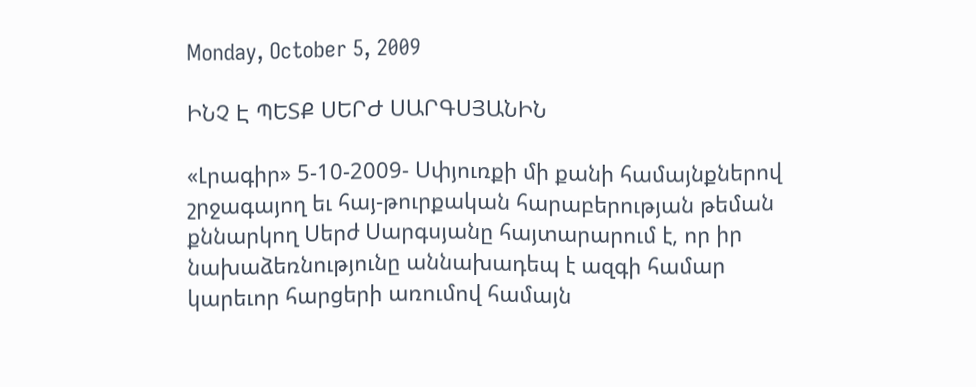Monday, October 5, 2009

ԻՆՉ Է ՊԵՏՔ ՍԵՐԺ ՍԱՐԳՍՅԱՆԻՆ

«Լրագիր» 5-10-2009- Սփյուռքի մի քանի համայնքներով շրջագայող եւ հայ-թուրքական հարաբերության թեման քննարկող Սերժ Սարգսյանը հայտարարում է, որ իր նախաձեռնությունը աննախադեպ է ազգի համար կարեւոր հարցերի առումով համայն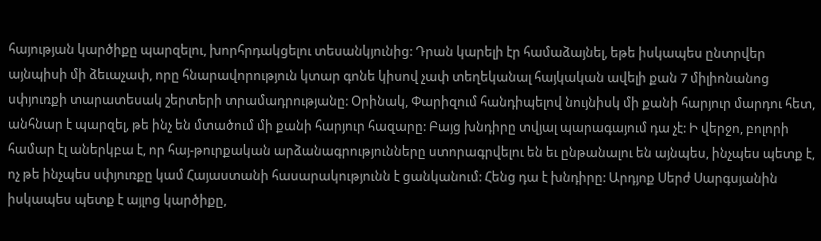հայության կարծիքը պարզելու, խորհրդակցելու տեսանկյունից: Դրան կարելի էր համաձայնել, եթե իսկապես ընտրվեր այնպիսի մի ձեւաչափ, որը հնարավորություն կտար գոնե կիսով չափ տեղեկանալ հայկական ավելի քան 7 միլիոնանոց սփյուռքի տարատեսակ շերտերի տրամադրությանը: Օրինակ, Փարիզում հանդիպելով նույնիսկ մի քանի հարյուր մարդու հետ, անհնար է պարզել, թե ինչ են մտածում մի քանի հարյուր հազարը: Բայց խնդիրը տվյալ պարագայում դա չէ: Ի վերջո, բոլորի համար էլ աներկբա է, որ հայ-թուրքական արձանագրությունները ստորագրվելու են եւ ընթանալու են այնպես, ինչպես պետք է, ոչ թե ինչպես սփյուռքը կամ Հայաստանի հասարակությունն է ցանկանում: Հենց դա է խնդիրը: Արդյոք Սերժ Սարգսյանին իսկապես պետք է այլոց կարծիքը,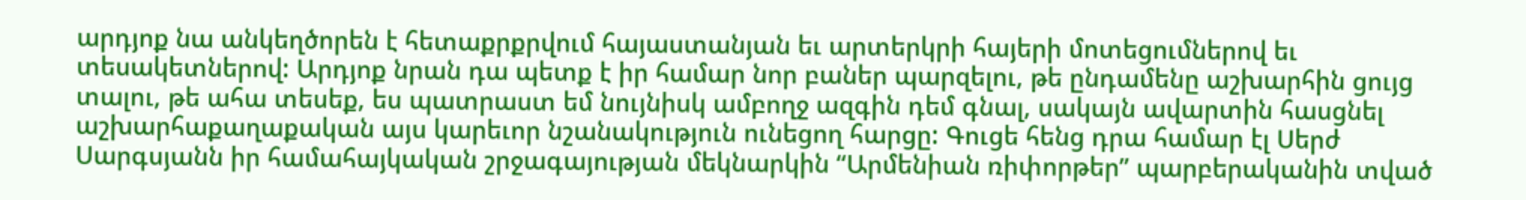արդյոք նա անկեղծորեն է հետաքրքրվում հայաստանյան եւ արտերկրի հայերի մոտեցումներով եւ տեսակետներով: Արդյոք նրան դա պետք է իր համար նոր բաներ պարզելու, թե ընդամենը աշխարհին ցույց տալու, թե ահա տեսեք, ես պատրաստ եմ նույնիսկ ամբողջ ազգին դեմ գնալ, սակայն ավարտին հասցնել աշխարհաքաղաքական այս կարեւոր նշանակություն ունեցող հարցը: Գուցե հենց դրա համար էլ Սերժ Սարգսյանն իր համահայկական շրջագայության մեկնարկին “Արմենիան ռիփորթեր” պարբերականին տված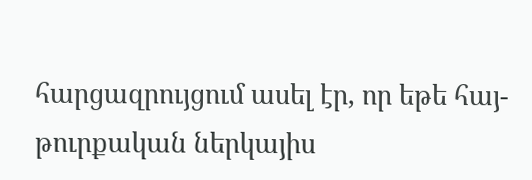հարցազրույցում ասել էր, որ եթե հայ-թուրքական ներկայիս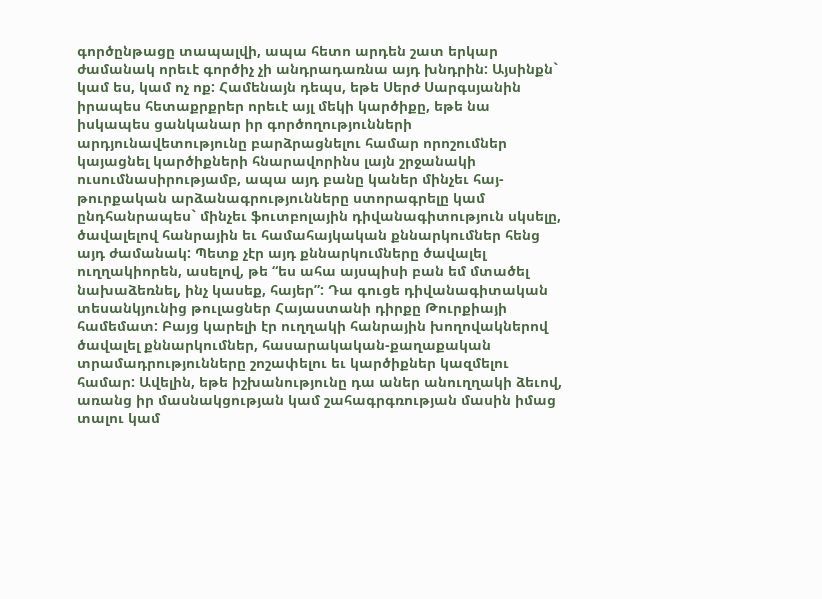գործընթացը տապալվի, ապա հետո արդեն շատ երկար ժամանակ որեւէ գործիչ չի անդրադառնա այդ խնդրին: Այսինքն` կամ ես, կամ ոչ ոք: Համենայն դեպս, եթե Սերժ Սարգսյանին իրապես հետաքրքրեր որեւէ այլ մեկի կարծիքը, եթե նա իսկապես ցանկանար իր գործողությունների արդյունավետությունը բարձրացնելու համար որոշումներ կայացնել կարծիքների հնարավորինս լայն շրջանակի ուսումնասիրությամբ, ապա այդ բանը կաներ մինչեւ հայ-թուրքական արձանագրությունները ստորագրելը կամ ընդհանրապես` մինչեւ ֆուտբոլային դիվանագիտություն սկսելը, ծավալելով հանրային եւ համահայկական քննարկումներ հենց այդ ժամանակ: Պետք չէր այդ քննարկումները ծավալել ուղղակիորեն, ասելով, թե “ես ահա այսպիսի բան եմ մտածել նախաձեռնել, ինչ կասեք, հայեր”: Դա գուցե դիվանագիտական տեսանկյունից թուլացներ Հայաստանի դիրքը Թուրքիայի համեմատ: Բայց կարելի էր ուղղակի հանրային խողովակներով ծավալել քննարկումներ, հասարակական-քաղաքական տրամադրությունները շոշափելու եւ կարծիքներ կազմելու համար: Ավելին, եթե իշխանությունը դա աներ անուղղակի ձեւով, առանց իր մասնակցության կամ շահագրգռության մասին իմաց տալու կամ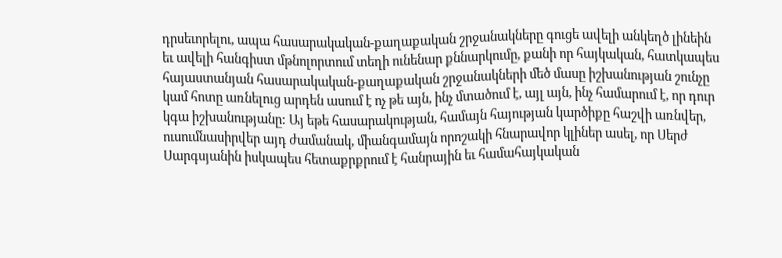դրսեւորելու, ապա հասարակական-քաղաքական շրջանակները գուցե ավելի անկեղծ լինեին եւ ավելի հանգիստ մթնոլորտում տեղի ունենար քննարկումը, քանի որ հայկական, հատկապես հայաստանյան հասարակական-քաղաքական շրջանակների մեծ մասը իշխանության շունչը կամ հոտը առնելուց արդեն ասում է ոչ թե այն, ինչ մտածում է, այլ այն, ինչ համարում է, որ դուր կգա իշխանությանը: Այ եթե հասարակության, համայն հայության կարծիքը հաշվի առնվեր, ուսումնասիրվեր այդ ժամանակ, միանգամայն որոշակի հնարավոր կլիներ ասել, որ Սերժ Սարգսյանին իսկապես հետաքրքրում է հանրային եւ համահայկական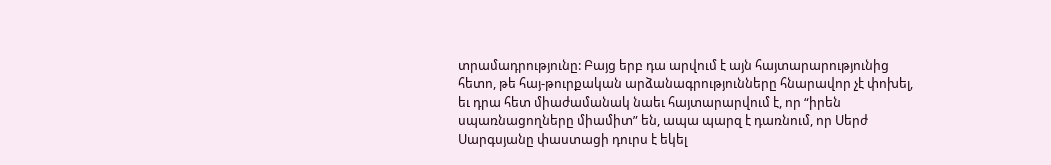տրամադրությունը: Բայց երբ դա արվում է այն հայտարարությունից հետո, թե հայ-թուրքական արձանագրությունները հնարավոր չէ փոխել, եւ դրա հետ միաժամանակ նաեւ հայտարարվում է, որ “իրեն սպառնացողները միամիտ” են, ապա պարզ է դառնում, որ Սերժ Սարգսյանը փաստացի դուրս է եկել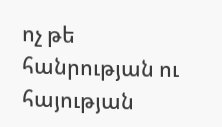ոչ թե հանրության ու հայության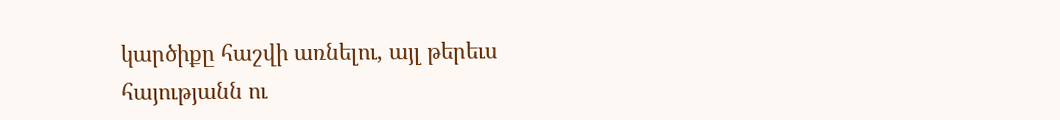կարծիքը հաշվի առնելու, այլ թերեւս հայությանն ու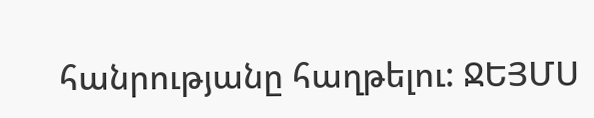հանրությանը հաղթելու: ՋԵՅՄՍ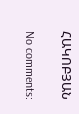ՀԱԿՈԲՅԱՆ

No comments: